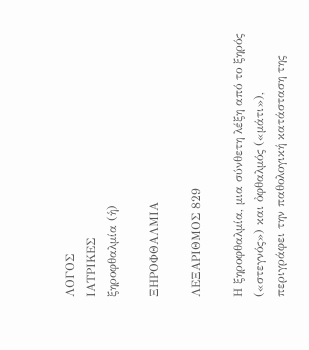ΛΟΓΟΣ
ΙΑΤΡΙΚΕΣ
ξηροφθαλμία (ἡ)

ΞΗΡΟΦΘΑΛΜΙΑ

ΛΕΞΑΡΙΘΜΟΣ 829

Η ξηροφθαλμία, μια σύνθετη λέξη από το ξηρός («στεγνός») και ὀφθαλμός («μάτι»), περιγράφει την παθολογική κατάσταση της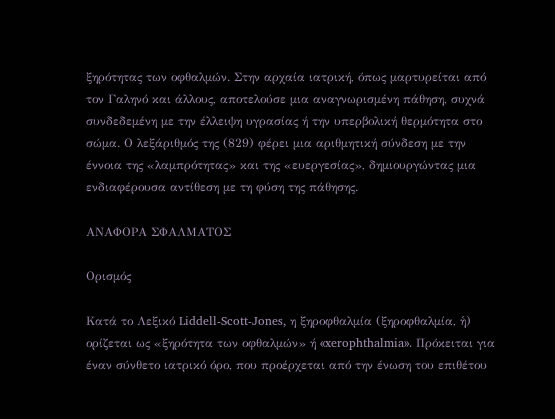ξηρότητας των οφθαλμών. Στην αρχαία ιατρική, όπως μαρτυρείται από τον Γαληνό και άλλους, αποτελούσε μια αναγνωρισμένη πάθηση, συχνά συνδεδεμένη με την έλλειψη υγρασίας ή την υπερβολική θερμότητα στο σώμα. Ο λεξάριθμός της (829) φέρει μια αριθμητική σύνδεση με την έννοια της «λαμπρότητας» και της «ευεργεσίας», δημιουργώντας μια ενδιαφέρουσα αντίθεση με τη φύση της πάθησης.

ΑΝΑΦΟΡΑ ΣΦΑΛΜΑΤΟΣ

Ορισμός

Κατά το Λεξικό Liddell-Scott-Jones, η ξηροφθαλμία (ξηροφθαλμία, ἡ) ορίζεται ως «ξηρότητα των οφθαλμών» ή «xerophthalmia». Πρόκειται για έναν σύνθετο ιατρικό όρο, που προέρχεται από την ένωση του επιθέτου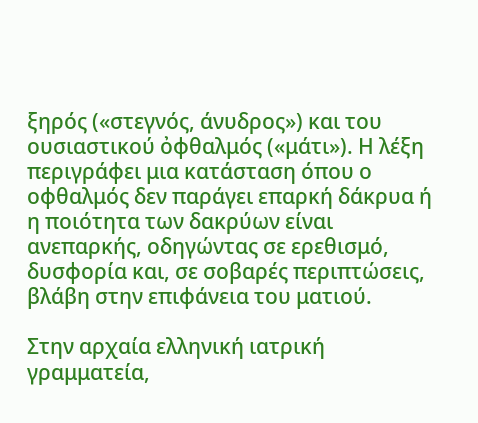ξηρός («στεγνός, άνυδρος») και του ουσιαστικού ὀφθαλμός («μάτι»). Η λέξη περιγράφει μια κατάσταση όπου ο οφθαλμός δεν παράγει επαρκή δάκρυα ή η ποιότητα των δακρύων είναι ανεπαρκής, οδηγώντας σε ερεθισμό, δυσφορία και, σε σοβαρές περιπτώσεις, βλάβη στην επιφάνεια του ματιού.

Στην αρχαία ελληνική ιατρική γραμματεία,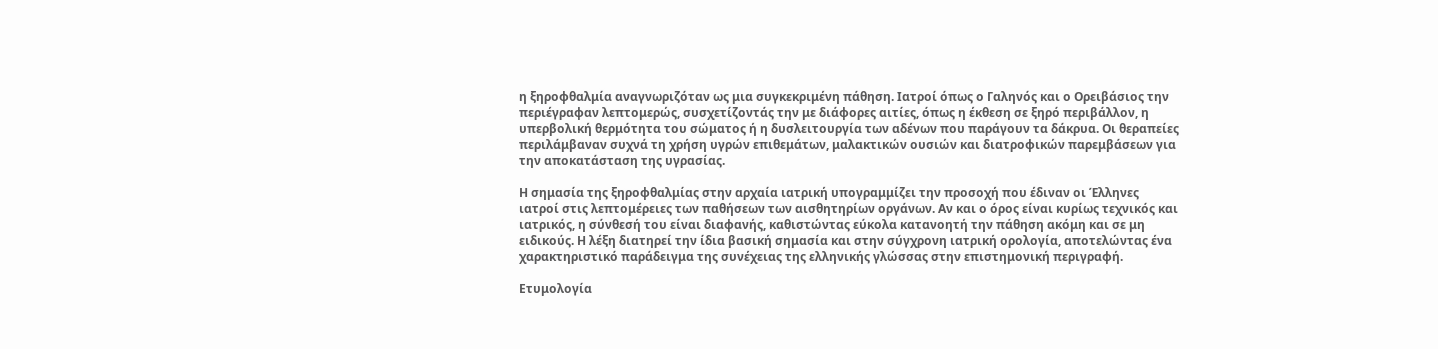η ξηροφθαλμία αναγνωριζόταν ως μια συγκεκριμένη πάθηση. Ιατροί όπως ο Γαληνός και ο Ορειβάσιος την περιέγραφαν λεπτομερώς, συσχετίζοντάς την με διάφορες αιτίες, όπως η έκθεση σε ξηρό περιβάλλον, η υπερβολική θερμότητα του σώματος ή η δυσλειτουργία των αδένων που παράγουν τα δάκρυα. Οι θεραπείες περιλάμβαναν συχνά τη χρήση υγρών επιθεμάτων, μαλακτικών ουσιών και διατροφικών παρεμβάσεων για την αποκατάσταση της υγρασίας.

Η σημασία της ξηροφθαλμίας στην αρχαία ιατρική υπογραμμίζει την προσοχή που έδιναν οι Έλληνες ιατροί στις λεπτομέρειες των παθήσεων των αισθητηρίων οργάνων. Αν και ο όρος είναι κυρίως τεχνικός και ιατρικός, η σύνθεσή του είναι διαφανής, καθιστώντας εύκολα κατανοητή την πάθηση ακόμη και σε μη ειδικούς. Η λέξη διατηρεί την ίδια βασική σημασία και στην σύγχρονη ιατρική ορολογία, αποτελώντας ένα χαρακτηριστικό παράδειγμα της συνέχειας της ελληνικής γλώσσας στην επιστημονική περιγραφή.

Ετυμολογία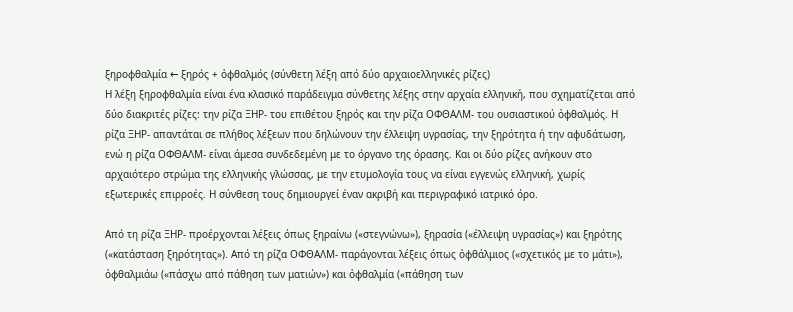ξηροφθαλμία ← ξηρός + ὀφθαλμός (σύνθετη λέξη από δύο αρχαιοελληνικές ρίζες)
Η λέξη ξηροφθαλμία είναι ένα κλασικό παράδειγμα σύνθετης λέξης στην αρχαία ελληνική, που σχηματίζεται από δύο διακριτές ρίζες: την ρίζα ΞΗΡ- του επιθέτου ξηρός και την ρίζα ΟΦΘΑΛΜ- του ουσιαστικού ὀφθαλμός. Η ρίζα ΞΗΡ- απαντάται σε πλήθος λέξεων που δηλώνουν την έλλειψη υγρασίας, την ξηρότητα ή την αφυδάτωση, ενώ η ρίζα ΟΦΘΑΛΜ- είναι άμεσα συνδεδεμένη με το όργανο της όρασης. Και οι δύο ρίζες ανήκουν στο αρχαιότερο στρώμα της ελληνικής γλώσσας, με την ετυμολογία τους να είναι εγγενώς ελληνική, χωρίς εξωτερικές επιρροές. Η σύνθεση τους δημιουργεί έναν ακριβή και περιγραφικό ιατρικό όρο.

Από τη ρίζα ΞΗΡ- προέρχονται λέξεις όπως ξηραίνω («στεγνώνω»), ξηρασία («έλλειψη υγρασίας») και ξηρότης («κατάσταση ξηρότητας»). Από τη ρίζα ΟΦΘΑΛΜ- παράγονται λέξεις όπως ὀφθάλμιος («σχετικός με το μάτι»), ὀφθαλμιάω («πάσχω από πάθηση των ματιών») και ὀφθαλμία («πάθηση των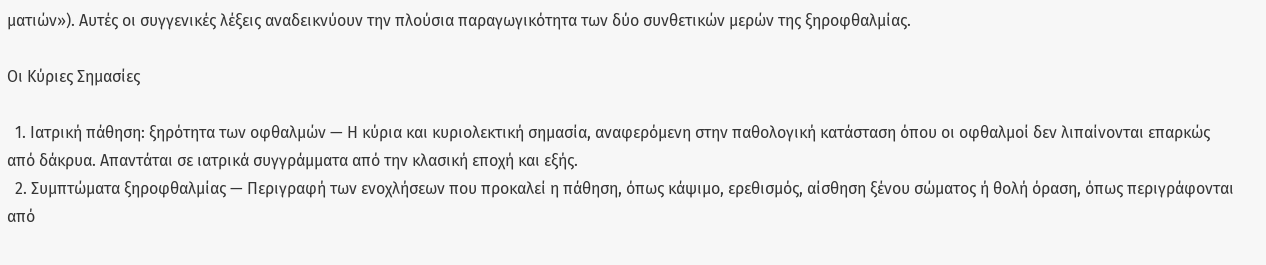ματιών»). Αυτές οι συγγενικές λέξεις αναδεικνύουν την πλούσια παραγωγικότητα των δύο συνθετικών μερών της ξηροφθαλμίας.

Οι Κύριες Σημασίες

  1. Ιατρική πάθηση: ξηρότητα των οφθαλμών — Η κύρια και κυριολεκτική σημασία, αναφερόμενη στην παθολογική κατάσταση όπου οι οφθαλμοί δεν λιπαίνονται επαρκώς από δάκρυα. Απαντάται σε ιατρικά συγγράμματα από την κλασική εποχή και εξής.
  2. Συμπτώματα ξηροφθαλμίας — Περιγραφή των ενοχλήσεων που προκαλεί η πάθηση, όπως κάψιμο, ερεθισμός, αίσθηση ξένου σώματος ή θολή όραση, όπως περιγράφονται από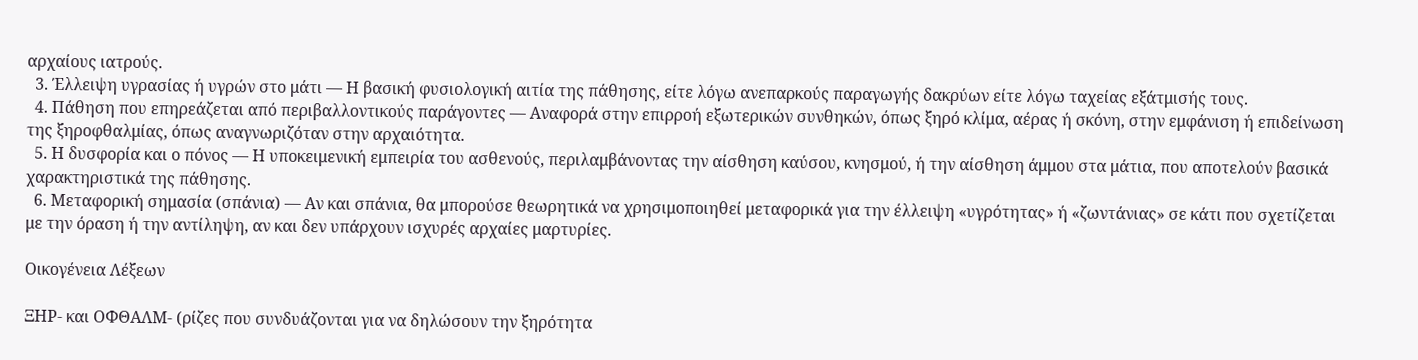αρχαίους ιατρούς.
  3. Έλλειψη υγρασίας ή υγρών στο μάτι — Η βασική φυσιολογική αιτία της πάθησης, είτε λόγω ανεπαρκούς παραγωγής δακρύων είτε λόγω ταχείας εξάτμισής τους.
  4. Πάθηση που επηρεάζεται από περιβαλλοντικούς παράγοντες — Αναφορά στην επιρροή εξωτερικών συνθηκών, όπως ξηρό κλίμα, αέρας ή σκόνη, στην εμφάνιση ή επιδείνωση της ξηροφθαλμίας, όπως αναγνωριζόταν στην αρχαιότητα.
  5. Η δυσφορία και ο πόνος — Η υποκειμενική εμπειρία του ασθενούς, περιλαμβάνοντας την αίσθηση καύσου, κνησμού, ή την αίσθηση άμμου στα μάτια, που αποτελούν βασικά χαρακτηριστικά της πάθησης.
  6. Μεταφορική σημασία (σπάνια) — Αν και σπάνια, θα μπορούσε θεωρητικά να χρησιμοποιηθεί μεταφορικά για την έλλειψη «υγρότητας» ή «ζωντάνιας» σε κάτι που σχετίζεται με την όραση ή την αντίληψη, αν και δεν υπάρχουν ισχυρές αρχαίες μαρτυρίες.

Οικογένεια Λέξεων

ΞΗΡ- και ΟΦΘΑΛΜ- (ρίζες που συνδυάζονται για να δηλώσουν την ξηρότητα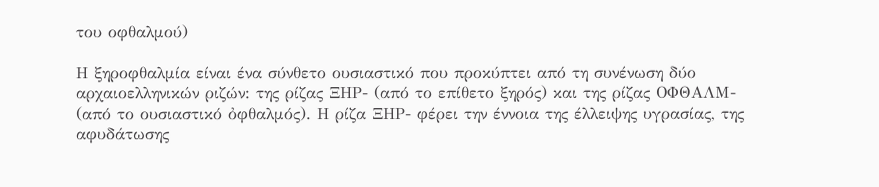του οφθαλμού)

Η ξηροφθαλμία είναι ένα σύνθετο ουσιαστικό που προκύπτει από τη συνένωση δύο αρχαιοελληνικών ριζών: της ρίζας ΞΗΡ- (από το επίθετο ξηρός) και της ρίζας ΟΦΘΑΛΜ- (από το ουσιαστικό ὀφθαλμός). Η ρίζα ΞΗΡ- φέρει την έννοια της έλλειψης υγρασίας, της αφυδάτωσης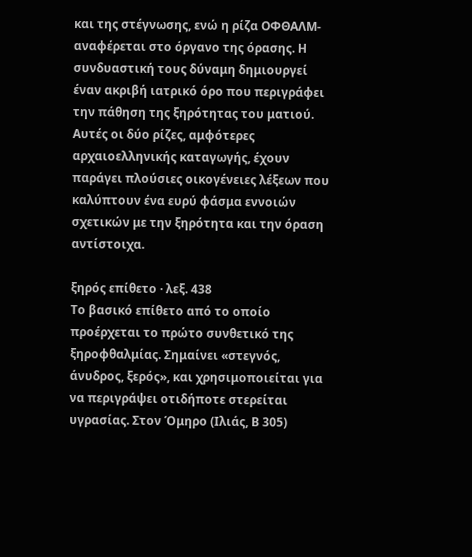και της στέγνωσης, ενώ η ρίζα ΟΦΘΑΛΜ- αναφέρεται στο όργανο της όρασης. Η συνδυαστική τους δύναμη δημιουργεί έναν ακριβή ιατρικό όρο που περιγράφει την πάθηση της ξηρότητας του ματιού. Αυτές οι δύο ρίζες, αμφότερες αρχαιοελληνικής καταγωγής, έχουν παράγει πλούσιες οικογένειες λέξεων που καλύπτουν ένα ευρύ φάσμα εννοιών σχετικών με την ξηρότητα και την όραση αντίστοιχα.

ξηρός επίθετο · λεξ. 438
Το βασικό επίθετο από το οποίο προέρχεται το πρώτο συνθετικό της ξηροφθαλμίας. Σημαίνει «στεγνός, άνυδρος, ξερός», και χρησιμοποιείται για να περιγράψει οτιδήποτε στερείται υγρασίας. Στον Όμηρο (Ιλιάς, Β 305)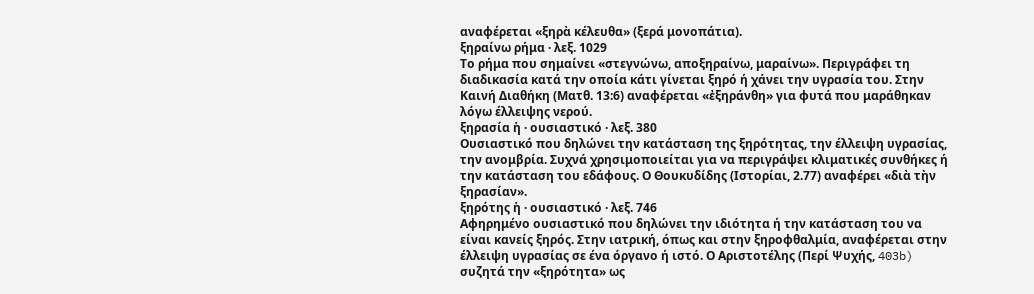αναφέρεται «ξηρὰ κέλευθα» (ξερά μονοπάτια).
ξηραίνω ρήμα · λεξ. 1029
Το ρήμα που σημαίνει «στεγνώνω, αποξηραίνω, μαραίνω». Περιγράφει τη διαδικασία κατά την οποία κάτι γίνεται ξηρό ή χάνει την υγρασία του. Στην Καινή Διαθήκη (Ματθ. 13:6) αναφέρεται «ἐξηράνθη» για φυτά που μαράθηκαν λόγω έλλειψης νερού.
ξηρασία ἡ · ουσιαστικό · λεξ. 380
Ουσιαστικό που δηλώνει την κατάσταση της ξηρότητας, την έλλειψη υγρασίας, την ανομβρία. Συχνά χρησιμοποιείται για να περιγράψει κλιματικές συνθήκες ή την κατάσταση του εδάφους. Ο Θουκυδίδης (Ιστορίαι, 2.77) αναφέρει «διὰ τὴν ξηρασίαν».
ξηρότης ἡ · ουσιαστικό · λεξ. 746
Αφηρημένο ουσιαστικό που δηλώνει την ιδιότητα ή την κατάσταση του να είναι κανείς ξηρός. Στην ιατρική, όπως και στην ξηροφθαλμία, αναφέρεται στην έλλειψη υγρασίας σε ένα όργανο ή ιστό. Ο Αριστοτέλης (Περί Ψυχής, 403b) συζητά την «ξηρότητα» ως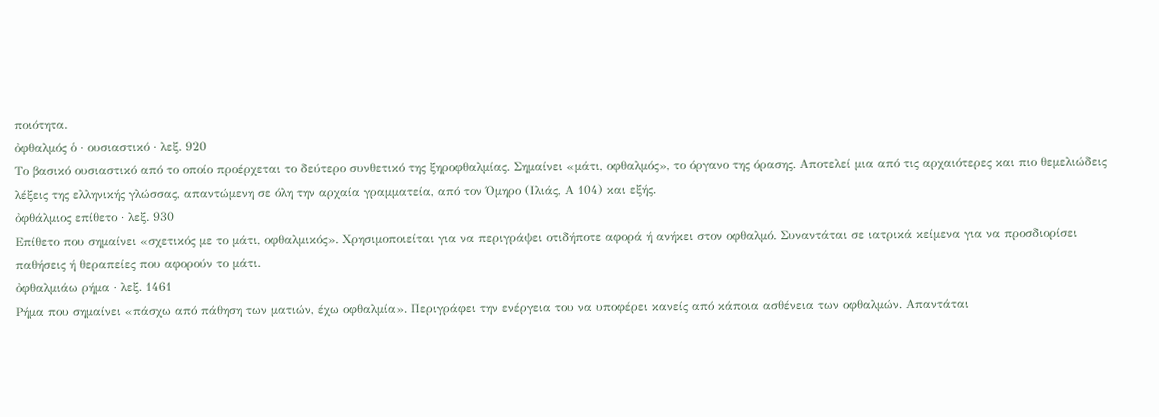ποιότητα.
ὀφθαλμός ὁ · ουσιαστικό · λεξ. 920
Το βασικό ουσιαστικό από το οποίο προέρχεται το δεύτερο συνθετικό της ξηροφθαλμίας. Σημαίνει «μάτι, οφθαλμός», το όργανο της όρασης. Αποτελεί μια από τις αρχαιότερες και πιο θεμελιώδεις λέξεις της ελληνικής γλώσσας, απαντώμενη σε όλη την αρχαία γραμματεία, από τον Όμηρο (Ιλιάς, Α 104) και εξής.
ὀφθάλμιος επίθετο · λεξ. 930
Επίθετο που σημαίνει «σχετικός με το μάτι, οφθαλμικός». Χρησιμοποιείται για να περιγράψει οτιδήποτε αφορά ή ανήκει στον οφθαλμό. Συναντάται σε ιατρικά κείμενα για να προσδιορίσει παθήσεις ή θεραπείες που αφορούν το μάτι.
ὀφθαλμιάω ρήμα · λεξ. 1461
Ρήμα που σημαίνει «πάσχω από πάθηση των ματιών, έχω οφθαλμία». Περιγράφει την ενέργεια του να υποφέρει κανείς από κάποια ασθένεια των οφθαλμών. Απαντάται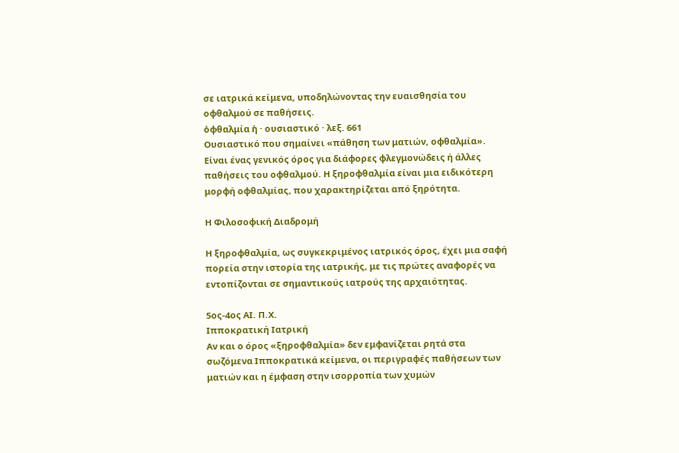σε ιατρικά κείμενα, υποδηλώνοντας την ευαισθησία του οφθαλμού σε παθήσεις.
ὀφθαλμία ἡ · ουσιαστικό · λεξ. 661
Ουσιαστικό που σημαίνει «πάθηση των ματιών, οφθαλμία». Είναι ένας γενικός όρος για διάφορες φλεγμονώδεις ή άλλες παθήσεις του οφθαλμού. Η ξηροφθαλμία είναι μια ειδικότερη μορφή οφθαλμίας, που χαρακτηρίζεται από ξηρότητα.

Η Φιλοσοφική Διαδρομή

Η ξηροφθαλμία, ως συγκεκριμένος ιατρικός όρος, έχει μια σαφή πορεία στην ιστορία της ιατρικής, με τις πρώτες αναφορές να εντοπίζονται σε σημαντικούς ιατρούς της αρχαιότητας.

5ος-4ος ΑΙ. Π.Χ.
Ιπποκρατική Ιατρική
Αν και ο όρος «ξηροφθαλμία» δεν εμφανίζεται ρητά στα σωζόμενα Ιπποκρατικά κείμενα, οι περιγραφές παθήσεων των ματιών και η έμφαση στην ισορροπία των χυμών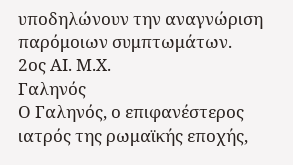υποδηλώνουν την αναγνώριση παρόμοιων συμπτωμάτων.
2ος ΑΙ. Μ.Χ.
Γαληνός
Ο Γαληνός, ο επιφανέστερος ιατρός της ρωμαϊκής εποχής,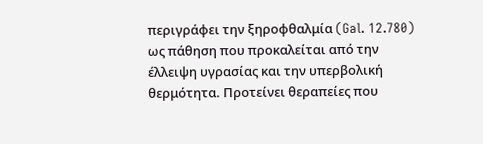περιγράφει την ξηροφθαλμία (Gal. 12.780) ως πάθηση που προκαλείται από την έλλειψη υγρασίας και την υπερβολική θερμότητα. Προτείνει θεραπείες που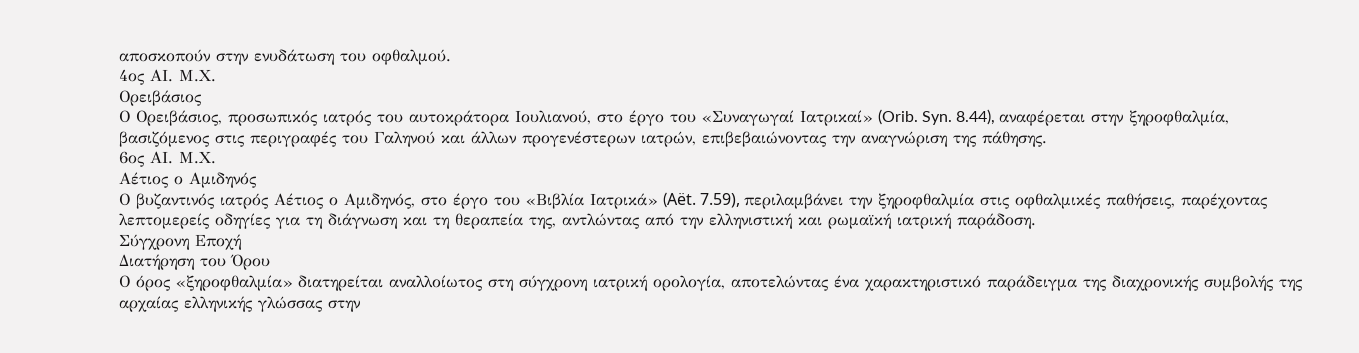αποσκοπούν στην ενυδάτωση του οφθαλμού.
4ος ΑΙ. Μ.Χ.
Ορειβάσιος
Ο Ορειβάσιος, προσωπικός ιατρός του αυτοκράτορα Ιουλιανού, στο έργο του «Συναγωγαί Ιατρικαί» (Orib. Syn. 8.44), αναφέρεται στην ξηροφθαλμία, βασιζόμενος στις περιγραφές του Γαληνού και άλλων προγενέστερων ιατρών, επιβεβαιώνοντας την αναγνώριση της πάθησης.
6ος ΑΙ. Μ.Χ.
Αέτιος ο Αμιδηνός
Ο βυζαντινός ιατρός Αέτιος ο Αμιδηνός, στο έργο του «Βιβλία Ιατρικά» (Aët. 7.59), περιλαμβάνει την ξηροφθαλμία στις οφθαλμικές παθήσεις, παρέχοντας λεπτομερείς οδηγίες για τη διάγνωση και τη θεραπεία της, αντλώντας από την ελληνιστική και ρωμαϊκή ιατρική παράδοση.
Σύγχρονη Εποχή
Διατήρηση του Όρου
Ο όρος «ξηροφθαλμία» διατηρείται αναλλοίωτος στη σύγχρονη ιατρική ορολογία, αποτελώντας ένα χαρακτηριστικό παράδειγμα της διαχρονικής συμβολής της αρχαίας ελληνικής γλώσσας στην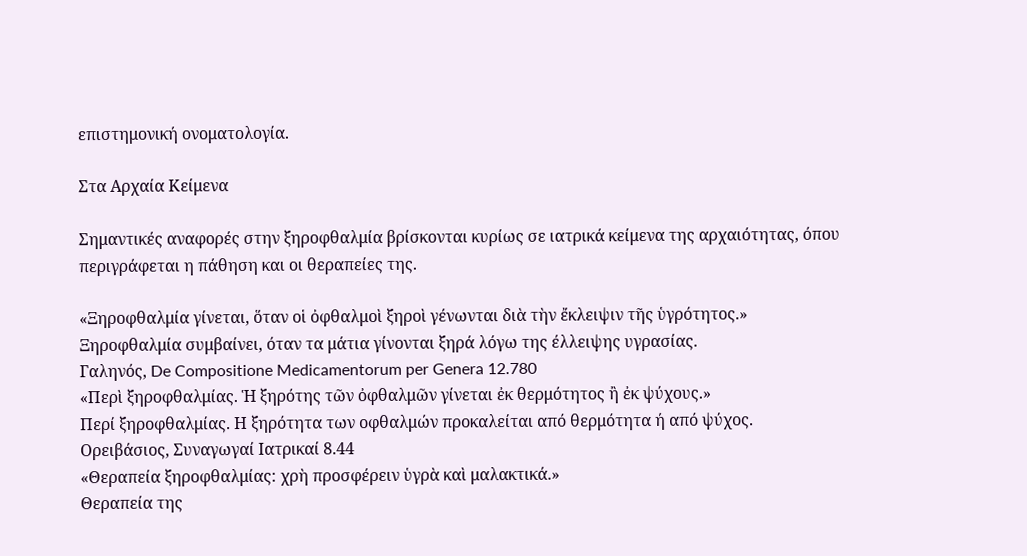επιστημονική ονοματολογία.

Στα Αρχαία Κείμενα

Σημαντικές αναφορές στην ξηροφθαλμία βρίσκονται κυρίως σε ιατρικά κείμενα της αρχαιότητας, όπου περιγράφεται η πάθηση και οι θεραπείες της.

«Ξηροφθαλμία γίνεται, ὅταν οἱ ὀφθαλμοὶ ξηροὶ γένωνται διὰ τὴν ἔκλειψιν τῆς ὑγρότητος.»
Ξηροφθαλμία συμβαίνει, όταν τα μάτια γίνονται ξηρά λόγω της έλλειψης υγρασίας.
Γαληνός, De Compositione Medicamentorum per Genera 12.780
«Περὶ ξηροφθαλμίας. Ἡ ξηρότης τῶν ὀφθαλμῶν γίνεται ἐκ θερμότητος ἢ ἐκ ψύχους.»
Περί ξηροφθαλμίας. Η ξηρότητα των οφθαλμών προκαλείται από θερμότητα ή από ψύχος.
Ορειβάσιος, Συναγωγαί Ιατρικαί 8.44
«Θεραπεία ξηροφθαλμίας: χρὴ προσφέρειν ὑγρὰ καὶ μαλακτικά.»
Θεραπεία της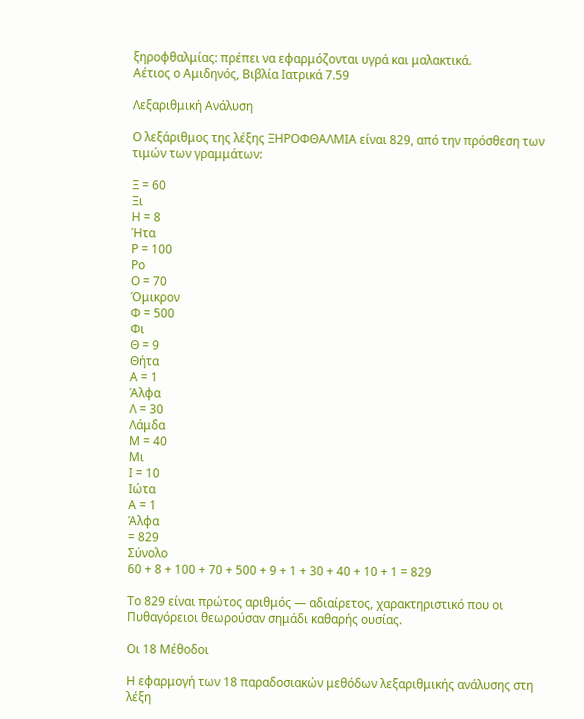ξηροφθαλμίας: πρέπει να εφαρμόζονται υγρά και μαλακτικά.
Αέτιος ο Αμιδηνός, Βιβλία Ιατρικά 7.59

Λεξαριθμική Ανάλυση

Ο λεξάριθμος της λέξης ΞΗΡΟΦΘΑΛΜΙΑ είναι 829, από την πρόσθεση των τιμών των γραμμάτων:

Ξ = 60
Ξι
Η = 8
Ήτα
Ρ = 100
Ρο
Ο = 70
Όμικρον
Φ = 500
Φι
Θ = 9
Θήτα
Α = 1
Άλφα
Λ = 30
Λάμδα
Μ = 40
Μι
Ι = 10
Ιώτα
Α = 1
Άλφα
= 829
Σύνολο
60 + 8 + 100 + 70 + 500 + 9 + 1 + 30 + 40 + 10 + 1 = 829

Το 829 είναι πρώτος αριθμός — αδιαίρετος, χαρακτηριστικό που οι Πυθαγόρειοι θεωρούσαν σημάδι καθαρής ουσίας.

Οι 18 Μέθοδοι

Η εφαρμογή των 18 παραδοσιακών μεθόδων λεξαριθμικής ανάλυσης στη λέξη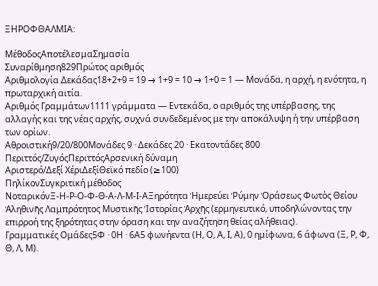ΞΗΡΟΦΘΑΛΜΙΑ:

ΜέθοδοςΑποτέλεσμαΣημασία
Συναρίθμηση829Πρώτος αριθμός
Αριθμολογία Δεκάδας18+2+9 = 19 → 1+9 = 10 → 1+0 = 1 — Μονάδα, η αρχή, η ενότητα, η πρωταρχική αιτία.
Αριθμός Γραμμάτων1111 γράμματα — Εντεκάδα, ο αριθμός της υπέρβασης, της αλλαγής και της νέας αρχής, συχνά συνδεδεμένος με την αποκάλυψη ή την υπέρβαση των ορίων.
Αθροιστική9/20/800Μονάδες 9 · Δεκάδες 20 · Εκατοντάδες 800
Περιττός/ΖυγόςΠεριττόςΑρσενική δύναμη
Αριστερό/Δεξί ΧέριΔεξίΘεϊκό πεδίο (≥100)
ΠηλίκονΣυγκριτική μέθοδος
ΝοταρικόνΞ-Η-Ρ-Ο-Φ-Θ-Α-Λ-Μ-Ι-ΑΞηρότητα Ἡμερεύει Ῥύμην Ὁράσεως Φωτὸς Θείου Ἀληθινῆς Λαμπρότητος Μυστικῆς Ἱστορίας Ἀρχῆς (ερμηνευτικό, υποδηλώνοντας την επιρροή της ξηρότητας στην όραση και την αναζήτηση θείας αλήθειας).
Γραμματικές Ομάδες5Φ · 0Η · 6Α5 φωνήεντα (Η, Ο, Α, Ι, Α), 0 ημίφωνα, 6 άφωνα (Ξ, Ρ, Φ, Θ, Λ, Μ).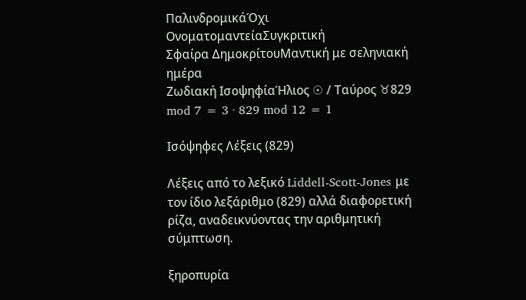ΠαλινδρομικάΌχι
ΟνοματομαντείαΣυγκριτική
Σφαίρα ΔημοκρίτουΜαντική με σεληνιακή ημέρα
Ζωδιακή ΙσοψηφίαΉλιος ☉ / Ταύρος ♉829 mod 7 = 3 · 829 mod 12 = 1

Ισόψηφες Λέξεις (829)

Λέξεις από το λεξικό Liddell-Scott-Jones με τον ίδιο λεξάριθμο (829) αλλά διαφορετική ρίζα, αναδεικνύοντας την αριθμητική σύμπτωση.

ξηροπυρία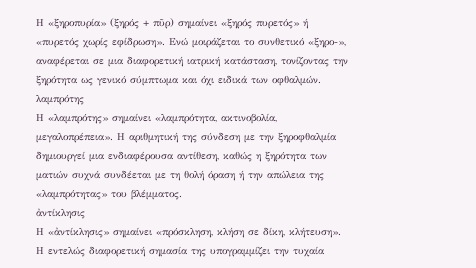Η «ξηροπυρία» (ξηρός + πῦρ) σημαίνει «ξηρός πυρετός» ή «πυρετός χωρίς εφίδρωση». Ενώ μοιράζεται το συνθετικό «ξηρο-», αναφέρεται σε μια διαφορετική ιατρική κατάσταση, τονίζοντας την ξηρότητα ως γενικό σύμπτωμα και όχι ειδικά των οφθαλμών.
λαμπρότης
Η «λαμπρότης» σημαίνει «λαμπρότητα, ακτινοβολία, μεγαλοπρέπεια». Η αριθμητική της σύνδεση με την ξηροφθαλμία δημιουργεί μια ενδιαφέρουσα αντίθεση, καθώς η ξηρότητα των ματιών συχνά συνδέεται με τη θολή όραση ή την απώλεια της «λαμπρότητας» του βλέμματος.
ἀντίκλησις
Η «ἀντίκλησις» σημαίνει «πρόσκληση, κλήση σε δίκη, κλήτευση». Η εντελώς διαφορετική σημασία της υπογραμμίζει την τυχαία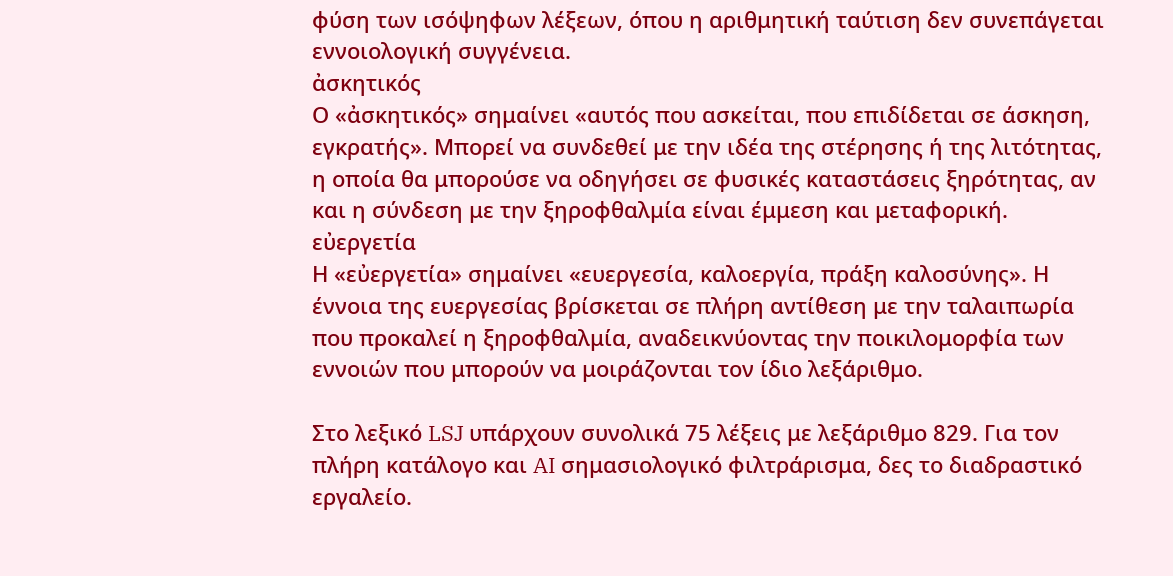φύση των ισόψηφων λέξεων, όπου η αριθμητική ταύτιση δεν συνεπάγεται εννοιολογική συγγένεια.
ἀσκητικός
Ο «ἀσκητικός» σημαίνει «αυτός που ασκείται, που επιδίδεται σε άσκηση, εγκρατής». Μπορεί να συνδεθεί με την ιδέα της στέρησης ή της λιτότητας, η οποία θα μπορούσε να οδηγήσει σε φυσικές καταστάσεις ξηρότητας, αν και η σύνδεση με την ξηροφθαλμία είναι έμμεση και μεταφορική.
εὐεργετία
Η «εὐεργετία» σημαίνει «ευεργεσία, καλοεργία, πράξη καλοσύνης». Η έννοια της ευεργεσίας βρίσκεται σε πλήρη αντίθεση με την ταλαιπωρία που προκαλεί η ξηροφθαλμία, αναδεικνύοντας την ποικιλομορφία των εννοιών που μπορούν να μοιράζονται τον ίδιο λεξάριθμο.

Στο λεξικό LSJ υπάρχουν συνολικά 75 λέξεις με λεξάριθμο 829. Για τον πλήρη κατάλογο και AI σημασιολογικό φιλτράρισμα, δες το διαδραστικό εργαλείο.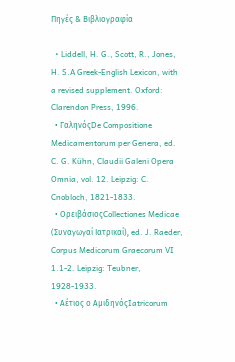Πηγές & Βιβλιογραφία

  • Liddell, H. G., Scott, R., Jones, H. S.A Greek-English Lexicon, with a revised supplement. Oxford: Clarendon Press, 1996.
  • ΓαληνόςDe Compositione Medicamentorum per Genera, ed. C. G. Kühn, Claudii Galeni Opera Omnia, vol. 12. Leipzig: C. Cnobloch, 1821-1833.
  • ΟρειβάσιοςCollectiones Medicae (Συναγωγαί Ιατρικαί), ed. J. Raeder, Corpus Medicorum Graecorum VI 1.1-2. Leipzig: Teubner, 1928-1933.
  • Αέτιος ο ΑμιδηνόςIatricorum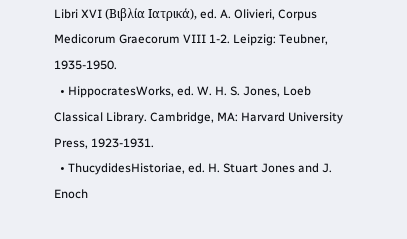Libri XVI (Βιβλία Ιατρικά), ed. A. Olivieri, Corpus Medicorum Graecorum VIII 1-2. Leipzig: Teubner, 1935-1950.
  • HippocratesWorks, ed. W. H. S. Jones, Loeb Classical Library. Cambridge, MA: Harvard University Press, 1923-1931.
  • ThucydidesHistoriae, ed. H. Stuart Jones and J. Enoch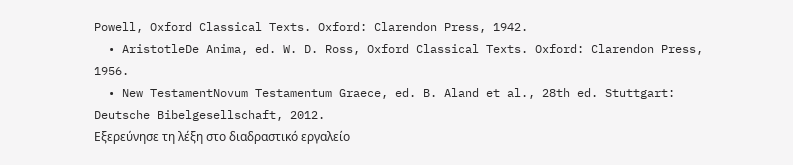Powell, Oxford Classical Texts. Oxford: Clarendon Press, 1942.
  • AristotleDe Anima, ed. W. D. Ross, Oxford Classical Texts. Oxford: Clarendon Press, 1956.
  • New TestamentNovum Testamentum Graece, ed. B. Aland et al., 28th ed. Stuttgart: Deutsche Bibelgesellschaft, 2012.
Εξερεύνησε τη λέξη στο διαδραστικό εργαλείο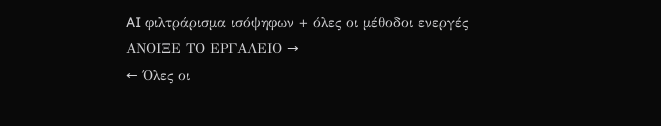AI φιλτράρισμα ισόψηφων + όλες οι μέθοδοι ενεργές
ΑΝΟΙΞΕ ΤΟ ΕΡΓΑΛΕΙΟ →
← Όλες οι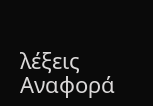λέξεις
Αναφορά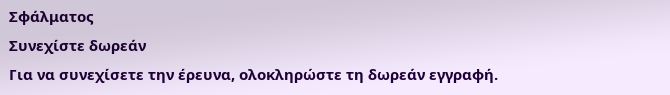Σφάλματος
Συνεχίστε δωρεάν
Για να συνεχίσετε την έρευνα, ολοκληρώστε τη δωρεάν εγγραφή.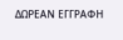ΔΩΡΕΑΝ ΕΓΓΡΑΦΗ